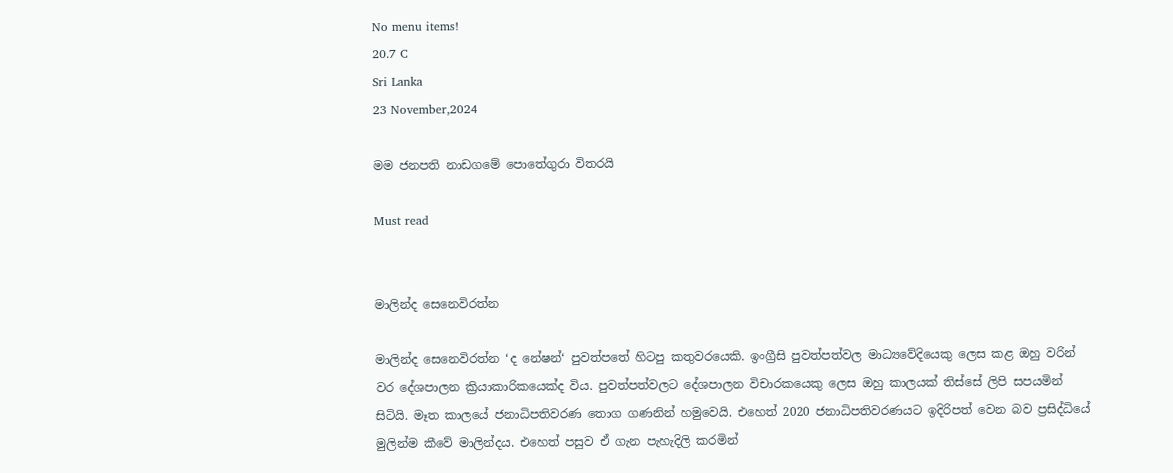No menu items!
20.7 C
Sri Lanka
23 November,2024

මම ජනපති නාඩගමේ පොතේගුරා විතරයි

Must read


මාලින්ද සෙනෙවිරත්න

මාලින්ද සෙනෙවිරත්න ‘ද නේෂන්‘ පුවත්පතේ හිටපු කතුවරයෙකි. ඉංග්‍රීසි පුවත්පත්වල මාධ්‍යවේදියෙකු ලෙස කළ ඔහු වරින් වර දේශපාලන ක්‍රියාකාරිකයෙක්ද විය. පුවත්පත්වලට දේශපාලන විචාරකයෙකු ලෙස ඔහු කාලයක් තිස්සේ ලිපි සපයමින් සිටියි. මෑත කාලයේ ජනාධිපතිවරණ තොග ගණනින් හමුවෙයි. එහෙත් 2020 ජනාධිපතිවරණයට ඉදිරිපත් වෙන බව ප්‍රසිද්ධියේ මුලින්ම කීවේ මාලින්දය. එහෙත් පසුව ඒ ගැන පැහැදිලි කරමින්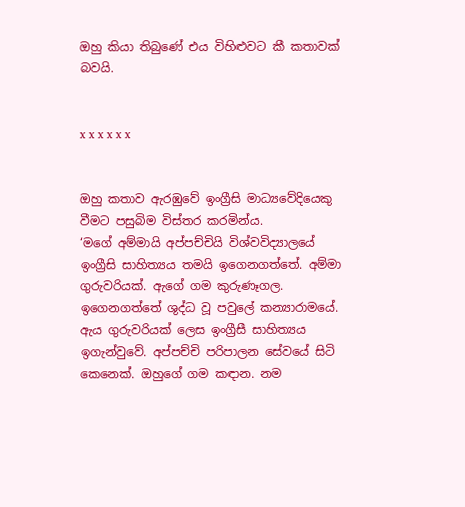ඔහු කියා තිබුණේ එය විහිළුවට කී කතාවක් බවයි.


x x x x x x


ඔහු කතාව ඇරඹුවේ ඉංග්‍රීසි මාධ්‍යවේදියෙකු වීමට පසුබිම විස්තර කරමින්ය.
‘මගේ අම්මායි අප්පච්චියි විශ්වවිද්‍යාලයේ ඉංග්‍රීසි සාහිත්‍යය තමයි ඉගෙනගත්තේ. අම්මා ගුරුවරියක්. ඇගේ ගම කුරුණෑගල. ඉගෙනගත්තේ ශුද්ධ වූ පවුලේ කන්‍යාරාමයේ. ඇය ගුරුවරියක් ලෙස ඉංග්‍රීසී සාහිත්‍යය ඉගැන්වුවේ. අප්පච්චි පරිපාලන සේවයේ සිටි කෙනෙක්. ඔහුගේ ගම කඳාන. නම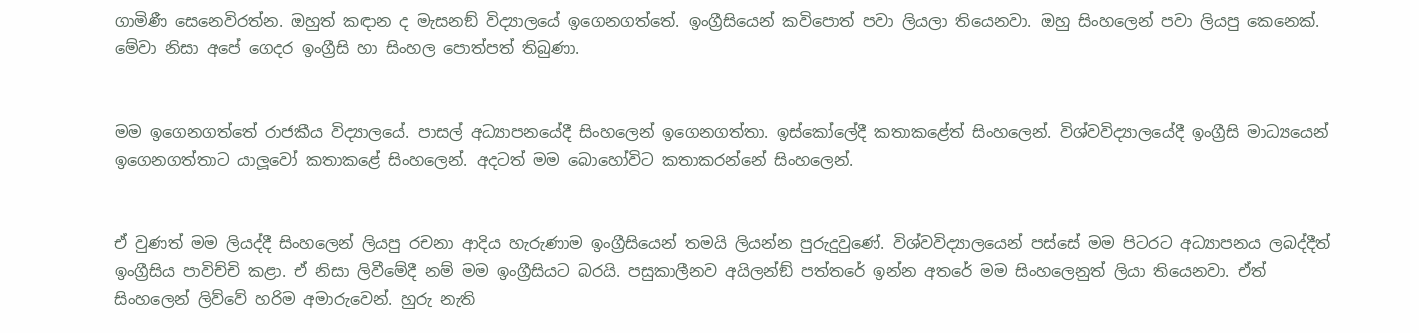ගාමිණී සෙනෙවිරත්න. ඔහුත් කඳාන ද මැසනඞ් විද්‍යාලයේ ඉගෙනගත්තේ. ඉංග්‍රීසියෙන් කවිපොත් පවා ලියලා තියෙනවා. ඔහු සිංහලෙන් පවා ලියපු කෙනෙක්. මේවා නිසා අපේ ගෙදර ඉංග්‍රීසි හා සිංහල පොත්පත් තිබුණා.


මම ඉගෙනගත්තේ රාජකීය විද්‍යාලයේ. පාසල් අධ්‍යාපනයේදී සිංහලෙන් ඉගෙනගත්තා. ඉස්කෝලේදී කතාකළේත් සිංහලෙන්. විශ්වවිද්‍යාලයේදී ඉංග්‍රීසි මාධ්‍යයෙන් ඉගෙනගත්තාට යාලූවෝ කතාකළේ සිංහලෙන්. අදටත් මම බොහෝවිට කතාකරන්නේ සිංහලෙන්.


ඒ වුණත් මම ලියද්දී සිංහලෙන් ලියපු රචනා ආදිය හැරුණාම ඉංග්‍රීසියෙන් තමයි ලියන්න පුරුදුවුණේ. විශ්වවිද්‍යාලයෙන් පස්සේ මම පිටරට අධ්‍යාපනය ලබද්දීත් ඉංග්‍රීසිය පාවිච්චි කළා. ඒ නිසා ලිවීමේදී නම් මම ඉංග්‍රීසියට බරයි. පසුකාලීනව අයිලන්ඞ් පත්තරේ ඉන්න අතරේ මම සිංහලෙනුත් ලියා තියෙනවා. ඒත් සිංහලෙන් ලිව්වේ හරිම අමාරුවෙන්. හුරු නැති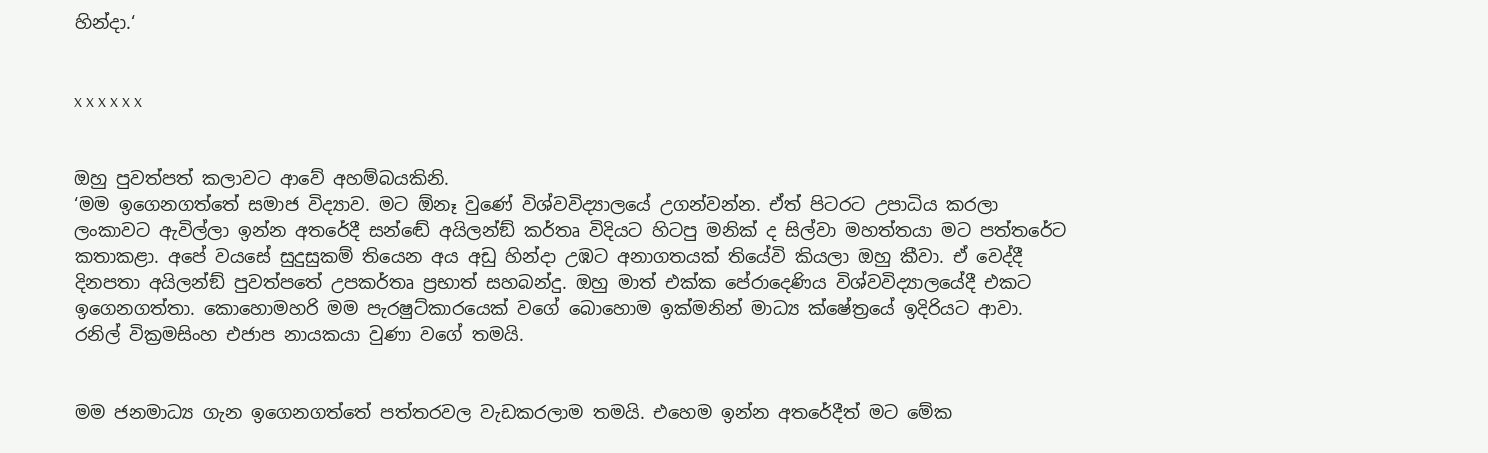හින්දා.‘


x x x x x x


ඔහු පුවත්පත් කලාවට ආවේ අහම්බයකිනි.
‘මම ඉගෙනගත්තේ සමාජ විද්‍යාව. මට ඕනෑ වුණේ විශ්වවිද්‍යාලයේ උගන්වන්න. ඒත් පිටරට උපාධිය කරලා ලංකාවට ඇවිල්ලා ඉන්න අතරේදී සන්ඬේ අයිලන්ඞ් කර්තෘ විදියට හිටපු මනික් ද සිල්වා මහත්තයා මට පත්තරේට කතාකළා. අපේ වයසේ සුදුසුකම් තියෙන අය අඩු හින්දා උඹට අනාගතයක් තියේවි කියලා ඔහු කීවා. ඒ වෙද්දී දිනපතා අයිලන්ඞ් පුවත්පතේ උපකර්තෘ ප්‍රභාත් සහබන්දු. ඔහු මාත් එක්ක පේරාදෙණිය විශ්වවිද්‍යාලයේදී එකට ඉගෙනගත්තා. කොහොමහරි මම පැරෂුට්කාරයෙක් වගේ බොහොම ඉක්මනින් මාධ්‍ය ක්ෂේත්‍රයේ ඉදිරියට ආවා. රනිල් වික්‍රමසිංහ එජාප නායකයා වුණා වගේ තමයි.


මම ජනමාධ්‍ය ගැන ඉගෙනගත්තේ පත්තරවල වැඩකරලාම තමයි. එහෙම ඉන්න අතරේදීත් මට මේක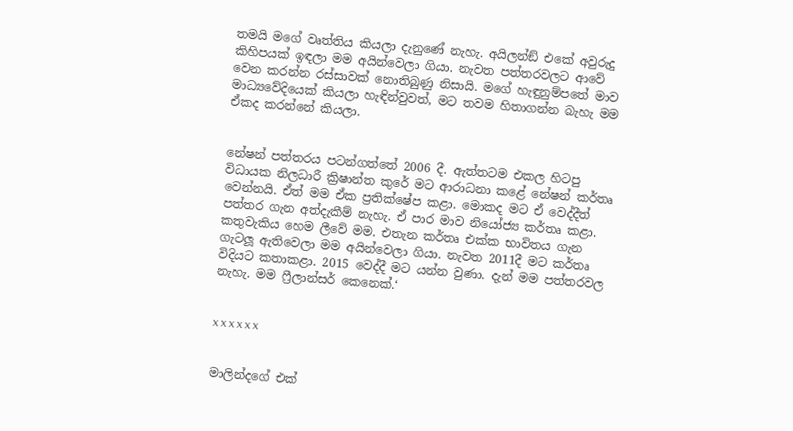තමයි මගේ වෘත්තිය කියලා දැනුණේ නැහැ. අයිලන්ඞ් එකේ අවුරුදු කිහිපයක් ඉඳලා මම අයින්වෙලා ගියා. නැවත පත්තරවලට ආවේ වෙන කරන්න රස්සාවක් නොතිබුණු නිසායි. මගේ හැඳුනුම්පතේ මාව මාධ්‍යවේදියෙක් කියලා හැඳින්වුවත්, මට තවම හිතාගන්න බැහැ මම ඒකද කරන්නේ කියලා.


නේෂන් පත්තරය පටන්ගත්තේ 2006 දී. ඇත්තටම එකල හිටපු විධායක නිලධාරී ක්‍රිෂාන්ත කුරේ මට ආරාධනා කළේ නේෂන් කර්තෘ වෙන්නයි. ඒත් මම ඒක ප්‍රතික්ෂේප කළා. මොකද මට ඒ වෙද්දීත් පත්තර ගැන අත්දැකීම් නැහැ. ඒ පාර මාව නියෝජ්‍ය කර්තෘ කළා. කතුවැකිය හෙම ලීවේ මම. එතැන කර්තෘ එක්ක භාවිතය ගැන ගැටලූ ඇතිවෙලා මම අයින්වෙලා ගියා. නැවත 2011දී මට කර්තෘ විදියට කතාකළා. 2015 වෙද්දී මට යන්න වුණා. දැන් මම පත්තරවල නැහැ. මම ෆ්‍රීලාන්සර් කෙනෙක්.‘


x x x x x x


මාලින්දගේ එක්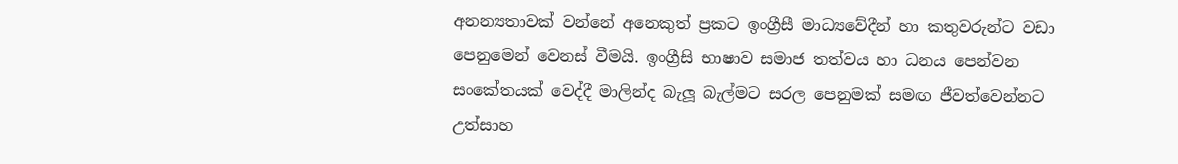අනන්‍යතාවක් වන්නේ අනෙකුත් ප්‍රකට ඉංග්‍රීසී මාධ්‍යවේදීන් හා කතුවරුන්ට වඩා පෙනුමෙන් වෙනස් වීමයි. ඉංග්‍රීසි භාෂාව සමාජ තත්වය හා ධනය පෙන්වන සංකේතයක් වෙද්දී මාලින්ද බැලූ බැල්මට සරල පෙනුමක් සමඟ ජීවත්වෙන්නට උත්සාහ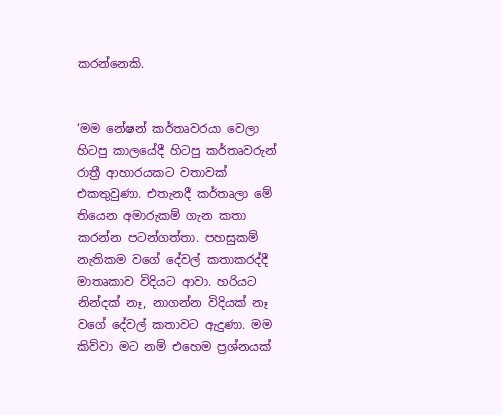කරන්නෙකි.


‘මම නේෂන් කර්තෘවරයා වෙලා හිටපු කාලයේදී හිටපු කර්තෘවරුන් රාත්‍රී ආහාරයකට වතාවක් එකතුවුණා. එතැනදී කර්තෘලා මේ තියෙන අමාරුකම් ගැන කතා කරන්න පටන්ගත්තා. පහසුකම් නැතිකම වගේ දේවල් කතාකරද්දී මාතෘකාව විදියට ආවා. හරියට නින්දක් නෑ, නාගන්න විදියක් නෑ වගේ දේවල් කතාවට ඇදුණා. මම කිව්වා මට නම් එහෙම ප්‍රශ්නයක්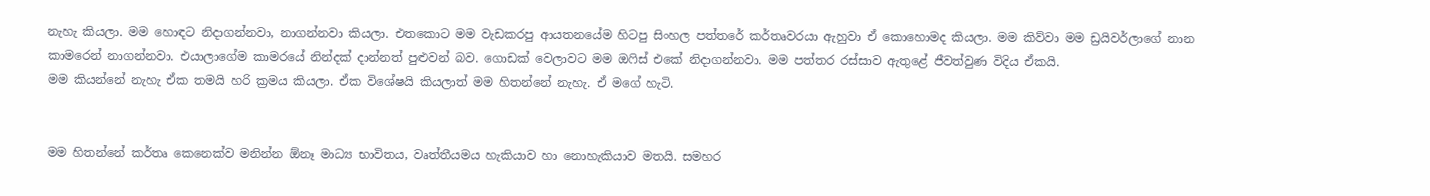නැහැ කියලා. මම හොඳට නිදාගන්නවා, නාගන්නවා කියලා. එතකොට මම වැඩකරපු ආයතනයේම හිටපු සිංහල පත්තරේ කර්තෘවරයා ඇහුවා ඒ කොහොමද කියලා. මම කිව්වා මම ඩ්‍රයිවර්ලාගේ නාන කාමරෙන් නාගන්නවා. එයාලාගේම කාමරයේ නින්දක් දාන්නත් පුළුවන් බව. ගොඩක් වෙලාවට මම ඔෆිස් එකේ නිදාගන්නවා. මම පත්තර රස්සාව ඇතුළේ ජීවත්වුණ විදිය ඒකයි.
මම කියන්නේ නැහැ ඒක තමයි හරි ක්‍රමය කියලා. ඒක විශේෂයි කියලාත් මම හිතන්නේ නැහැ. ඒ මගේ හැටි.


මම හිතන්නේ කර්තෘ කෙනෙක්ව මනින්න ඕනෑ මාධ්‍ය භාවිතය, වෘත්තීයමය හැකියාව හා නොහැකියාව මතයි. සමහර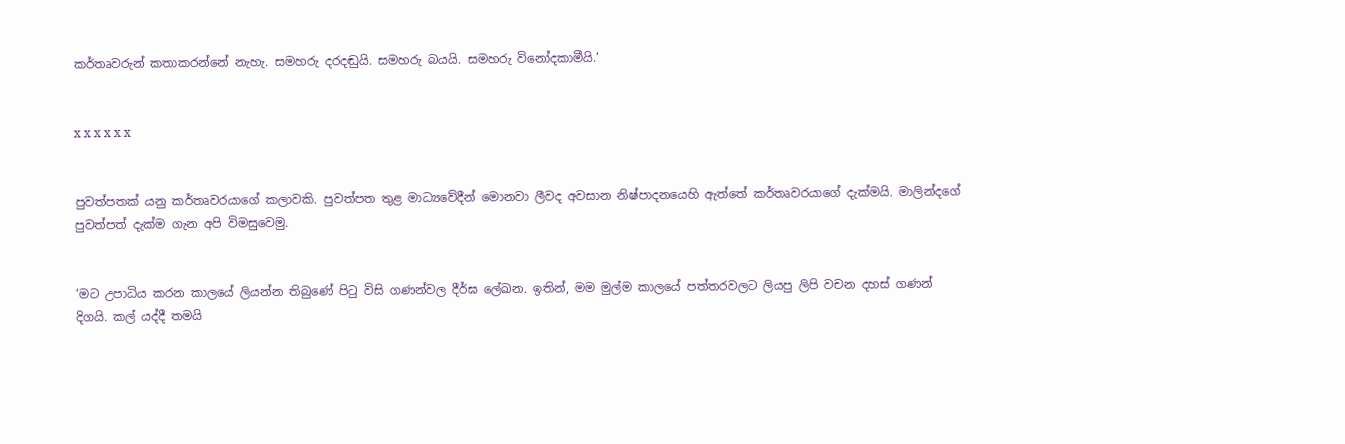කර්තෘවරුන් කතාකරන්නේ නැහැ. සමහරු දරදඬුයි. සමහරු බයයි. සමහරු විනෝදකාමීයි.‘


x x x x x x


පුවත්පතක් යනු කර්තෘවරයාගේ කලාවකි. පුවත්පත තුළ මාධ්‍යවේදීන් මොනවා ලීවද අවසාන නිෂ්පාදනයෙහි ඇත්තේ කර්තෘවරයාගේ දැක්මයි. මාලින්දගේ පුවත්පත් දැක්ම ගැන අපි විමසුවෙමු.


‘මට උපාධිය කරන කාලයේ ලියන්න තිබුණේ පිටු විසි ගණන්වල දීර්ඝ ලේඛන. ඉතින්, මම මුල්ම කාලයේ පත්තරවලට ලියපු ලිපි වචන දහස් ගණන් දිගයි. කල් යද්දී තමයි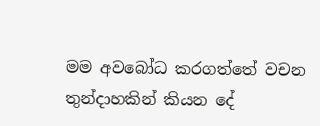මම අවබෝධ කරගත්තේ වචන තුන්දාහකින් කියන දේ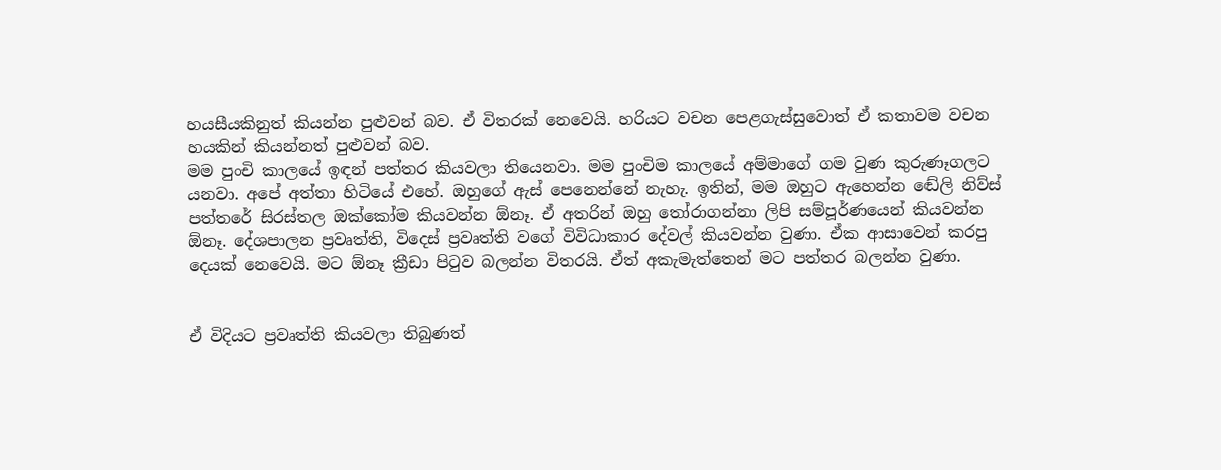හයසීයකිනුත් කියන්න පුළුවන් බව. ඒ විතරක් නෙවෙයි. හරියට වචන පෙළගැස්සුවොත් ඒ කතාවම වචන හයකින් කියන්නත් පුළුවන් බව.
මම පුංචි කාලයේ ඉඳන් පත්තර කියවලා තියෙනවා. මම පුංචිම කාලයේ අම්මාගේ ගම වුණ කුරුණෑගලට යනවා. අපේ අත්තා හිටියේ එහේ. ඔහුගේ ඇස් පෙනෙන්නේ නැහැ. ඉතින්, මම ඔහුට ඇහෙන්න ඬේලි නිව්ස් පත්තරේ සිරස්තල ඔක්කෝම කියවන්න ඕනෑ. ඒ අතරින් ඔහු තෝරාගන්නා ලිපි සම්පූර්ණයෙන් කියවන්න ඕනෑ. දේශපාලන ප්‍රවෘත්ති, විදෙස් ප්‍රවෘත්ති වගේ විවිධාකාර දේවල් කියවන්න වුණා. ඒක ආසාවෙන් කරපු දෙයක් නෙවෙයි. මට ඕනෑ ක්‍රීඩා පිටුව බලන්න විතරයි. ඒත් අකැමැත්තෙන් මට පත්තර බලන්න වුණා.


ඒ විදියට ප්‍රවෘත්ති කියවලා තිබුණත්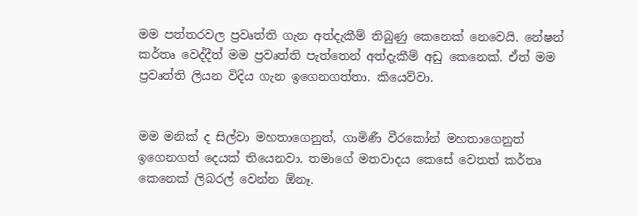මම පත්තරවල ප්‍රවෘත්ති ගැන අත්දැකීම් තිබුණු කෙනෙක් නෙවෙයි. නේෂන් කර්තෘ වෙද්දීත් මම ප්‍රවෘත්ති පැත්තෙන් අත්දැකීම් අඩු කෙනෙක්. ඒත් මම ප්‍රවෘත්ති ලියන විදිය ගැන ඉගෙනගත්තා. කියෙව්වා.


මම මනික් ද සිල්වා මහතාගෙනුත්, ගාමිණී වීරකෝන් මහතාගෙනුත් ඉගෙනගත් දෙයක් තියෙනවා. තමාගේ මතවාදය කෙසේ වෙතත් කර්තෘ කෙනෙක් ලිබරල් වෙන්න ඕනෑ.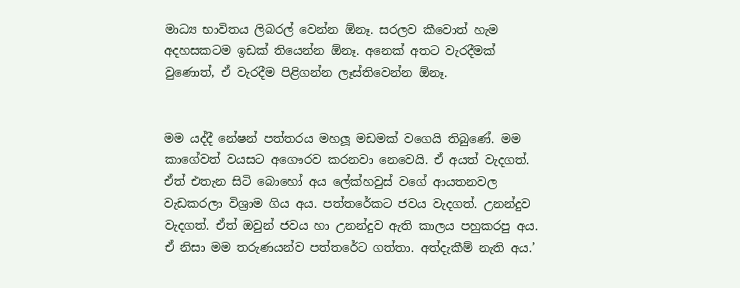මාධ්‍ය භාවිතය ලිබරල් වෙන්න ඕනෑ. සරලව කීවොත් හැම අදහසකටම ඉඩක් තියෙන්න ඕනෑ. අනෙක් අතට වැරදීමක් වුණොත්, ඒ වැරදීම පිළිගන්න ලෑස්තිවෙන්න ඕනෑ.


මම යද්දී නේෂන් පත්තරය මහලූ මඩමක් වගෙයි තිබුණේ. මම කාගේවත් වයසට අගෞරව කරනවා නෙවෙයි. ඒ අයත් වැදගත්. ඒත් එතැන සිටි බොහෝ අය ලේක්හවුස් වගේ ආයතනවල වැඩකරලා විශ්‍රාම ගිය අය. පත්තරේකට ජවය වැදගත්. උනන්දුව වැදගත්. ඒත් ඔවුන් ජවය හා උනන්දුව ඇති කාලය පහුකරපු අය. ඒ නිසා මම තරුණයන්ව පත්තරේට ගත්තා. අත්දැකීම් නැති අය.’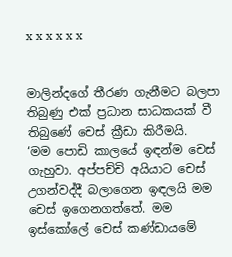x x x x x x


මාලින්දගේ තීරණ ගැනීමට බලපා තිබුණු එක් ප්‍රධාන සාධකයක් වී තිබුණේ චෙස් ක්‍රීඩා කිරීමයි.
‘මම පොඩි කාලයේ ඉඳන්ම චෙස් ගැහුවා. අප්පච්චි අයියාට චෙස් උගන්වද්දී බලාගෙන ඉඳලයි මම චෙස් ඉගෙනගත්තේ. මම ඉස්කෝලේ චෙස් කණ්ඩායමේ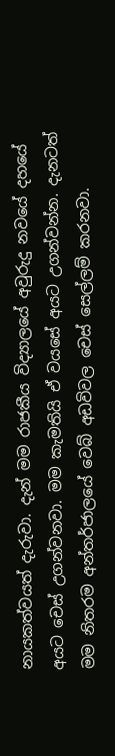නායකත්වයත් දැරුවා. දැන් මම රාජකීය විද්‍යාලයේ අවුරුදු නවයේ දහයේ අයට චෙස් උගන්වනවා. මම කැමතියි ඒ වයසේ අයට උගන්වන්න. දැනටත් මම නිතරම අන්තර්ජාලයේ වෙබ් අඩවිවල චෙස් සෙල්ලම් කරනවා.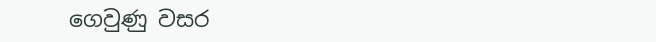ගෙවුණු වසර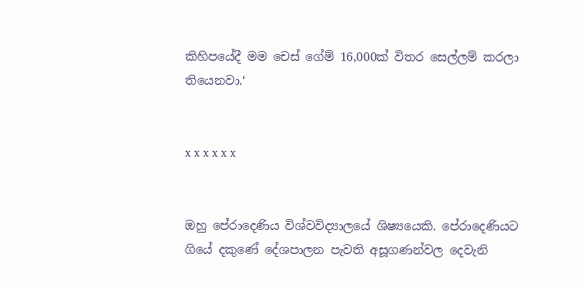කිහිපයේදී මම චෙස් ගේම් 16,000ක් විතර සෙල්ලම් කරලා තියෙනවා.‘


x x x x x x


ඔහු පේරාදෙණිය විශ්වවිද්‍යාලයේ ශිෂ්‍යයෙකි. පේරාදෙණියට ගියේ දකුණේ දේශපාලන පැවති අසූගණන්වල දෙවැනි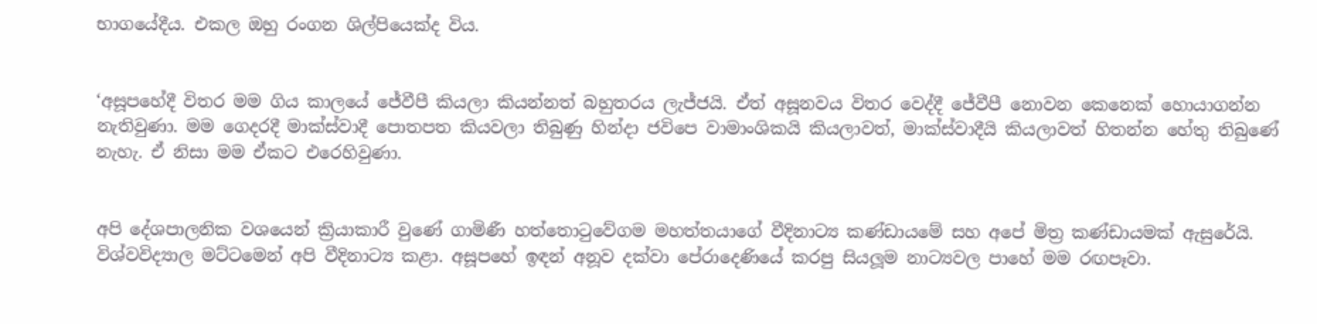භාගයේදීය. එකල ඔහු රංගන ශිල්පියෙක්ද විය.


‘අසූපහේදී විතර මම ගිය කාලයේ ජේවීපී කියලා කියන්නත් බහුතරය ලැජ්ජයි. ඒත් අසූනවය විතර වෙද්දී ජේවීපී නොවන කෙනෙක් හොයාගන්න නැතිවුණා. මම ගෙදරදී මාක්ස්වාදී පොතපත කියවලා තිබුණු හින්දා ජවිපෙ වාමාංශිකයි කියලාවත්, මාක්ස්වාදීයි කියලාවත් හිතන්න හේතු තිබුණේ නැහැ. ඒ නිසා මම ඒකට එරෙහිවුණා.


අපි දේශපාලනික වශයෙන් ක්‍රියාකාරී වුණේ ගාමිණී හත්තොටුවේගම මහත්තයාගේ වීදිනාට්‍ය කණ්ඩායමේ සහ අපේ මිත්‍ර කණ්ඩායමක් ඇසුරේයි. විශ්වවිද්‍යාල මට්ටමෙන් අපි වීදිනාට්‍ය කළා. අසූපහේ ඉඳන් අනූව දක්වා පේරාදෙණියේ කරපු සියලූම නාට්‍යවල පාහේ මම රඟපෑවා.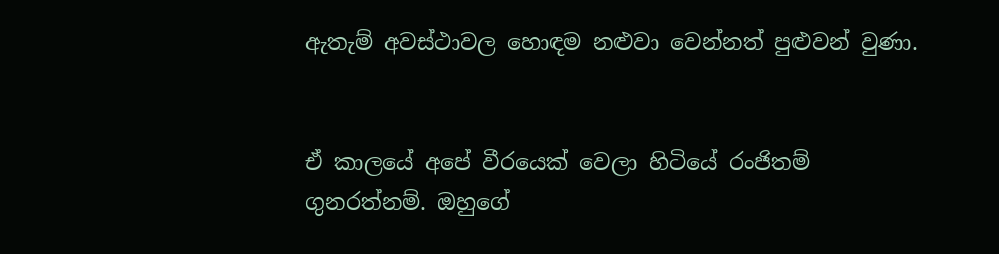ඇතැම් අවස්ථාවල හොඳම නළුවා වෙන්නත් පුළුවන් වුණා.


ඒ කාලයේ අපේ වීරයෙක් වෙලා හිටියේ රංජිතම් ගුනරත්නම්. ඔහුගේ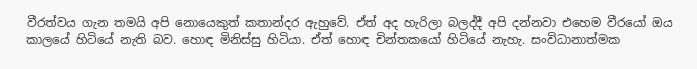වීරත්වය ගැන තමයි අපි නොයෙකුත් කතාන්දර ඇහුවේ. ඒත් අද හැරිලා බලද්දී අපි දන්නවා එහෙම වීරයෝ ඔය කාලයේ හිටියේ නැති බව. හොඳ මිනිස්සු හිටියා. ඒත් හොඳ චින්තකයෝ හිටියේ නැහැ. සංවිධානාත්මක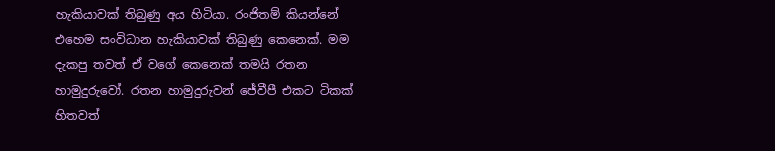හැකියාවක් තිබුණු අය හිටියා. රංජිතම් කියන්නේ එහෙම සංවිධාන හැකියාවක් තිබුණු කෙනෙක්. මම දැකපු තවත් ඒ වගේ කෙනෙක් තමයි රතන හාමුදුරුවෝ. රතන හාමුදුරුවන් ජේවීපී එකට ටිකක් හිතවත්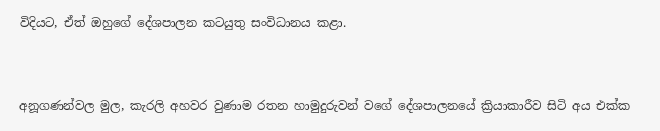විදියට, ඒත් ඔහුගේ දේශපාලන කටයුතු සංවිධානය කළා.


අනූගණන්වල මුල, කැරලි අහවර වුණාම රතන හාමුදුරුවන් වගේ දේශපාලනයේ ක්‍රියාකාරීව සිටි අය එක්ක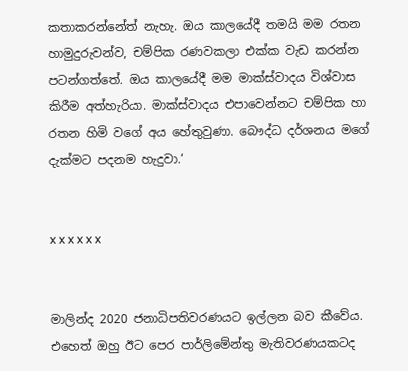කතාකරන්නේත් නැහැ. ඔය කාලයේදී තමයි මම රතන හාමුදුරුවන්ව, චම්පික රණවකලා එක්ක වැඩ කරන්න පටන්ගත්තේ. ඔය කාලයේදී මම මාක්ස්වාදය විශ්වාස කිරීම අත්හැරියා. මාක්ස්වාදය එපාවෙන්නට චම්පික හා රතන හිමි වගේ අය හේතුවුණා. බෞද්ධ දර්ශනය මගේ දැක්මට පදනම හැදුවා.‘


x x x x x x


මාලින්ද 2020 ජනාධිපතිවරණයට ඉල්ලන බව කීවේය. එහෙත් ඔහු ඊට පෙර පාර්ලිමේන්තු මැතිවරණයකටද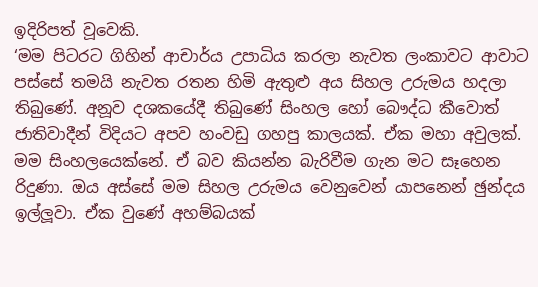ඉදිරිපත් වූවෙකි.
‘මම පිටරට ගිහින් ආචාර්ය උපාධිය කරලා නැවත ලංකාවට ආවාට පස්සේ තමයි නැවත රතන හිමි ඇතුළු අය සිහල උරුමය හදලා තිබුණේ. අනූව දශකයේදී තිබුණේ සිංහල හෝ බෞද්ධ කීවොත් ජාතිවාදීන් විදියට අපව හංවඩු ගහපු කාලයක්. ඒක මහා අවුලක්. මම සිංහලයෙක්නේ. ඒ බව කියන්න බැරිවීම ගැන මට සෑහෙන රිදුණා. ඔය අස්සේ මම සිහල උරුමය වෙනුවෙන් යාපනෙන් ඡුන්දය ඉල්ලූවා. ඒක වුණේ අහම්බයක්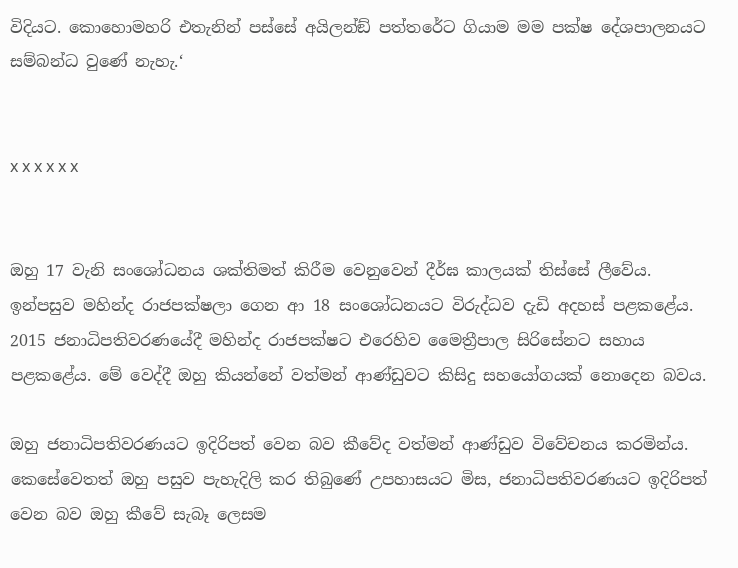විදියට. කොහොමහරි එතැනින් පස්සේ අයිලන්ඞ් පත්තරේට ගියාම මම පක්ෂ දේශපාලනයට සම්බන්ධ වුණේ නැහැ.‘


x x x x x x


ඔහු 17 වැනි සංශෝධනය ශක්තිමත් කිරීම වෙනුවෙන් දීර්ඝ කාලයක් තිස්සේ ලීවේය. ඉන්පසුව මහින්ද රාජපක්ෂලා ගෙන ආ 18 සංශෝධනයට විරුද්ධව දැඩි අදහස් පළකළේය. 2015 ජනාධිපතිවරණයේදී මහින්ද රාජපක්ෂට එරෙහිව මෛත්‍රීපාල සිරිසේනට සහාය පළකළේය. මේ වෙද්දී ඔහු කියන්නේ වත්මන් ආණ්ඩුවට කිසිදු සහයෝගයක් නොදෙන බවය.

ඔහු ජනාධිපතිවරණයට ඉදිරිපත් වෙන බව කීවේද වත්මන් ආණ්ඩුව විවේචනය කරමින්ය. කෙසේවෙතත් ඔහු පසුව පැහැදිලි කර තිබුණේ උපහාසයට මිස, ජනාධිපතිවරණයට ඉදිරිපත් වෙන බව ඔහු කීවේ සැබෑ ලෙසම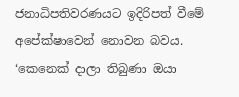ජනාධිපතිවරණයට ඉදිරිපත් වීමේ අපේක්ෂාවෙන් නොවන බවය.
‘කෙනෙක් දාලා තිබුණා ඔයා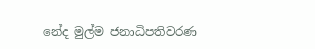නේද මුල්ම ජනාධිපතිවරණ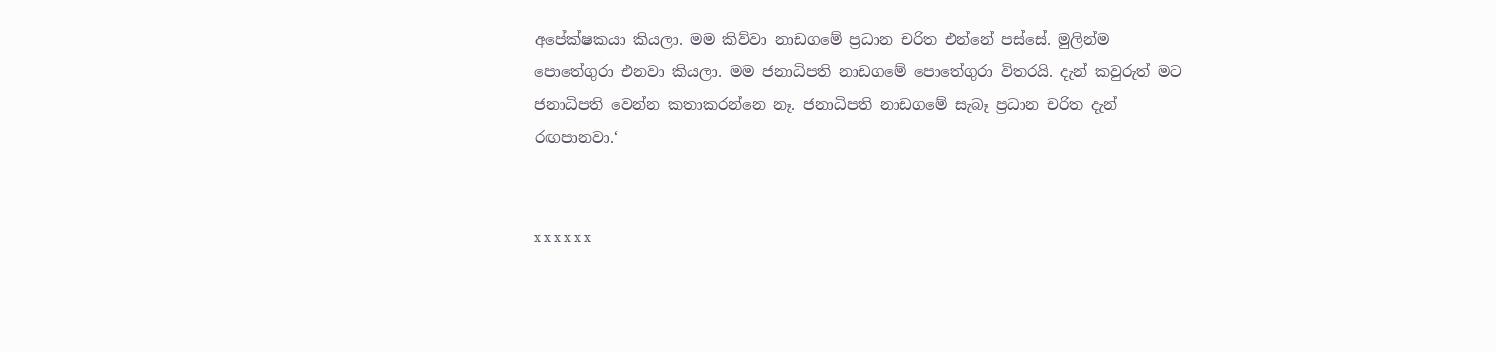අපේක්ෂකයා කියලා. මම කිව්වා නාඩගමේ ප්‍රධාන චරිත එන්නේ පස්සේ. මුලින්ම පොතේගුරා එනවා කියලා. මම ජනාධිපති නාඩගමේ පොතේගුරා විතරයි. දැන් කවුරුත් මට ජනාධිපති වෙන්න කතාකරන්නෙ නෑ. ජනාධිපති නාඩගමේ සැබෑ ප්‍රධාන චරිත දැන් රඟපානවා.‘


x x x x x x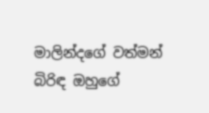මාලින්දගේ වත්මන් බිරිඳ ඔහුගේ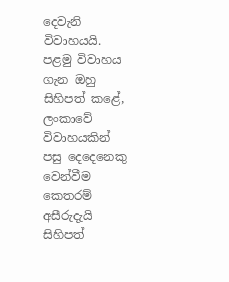දෙවැනි විවාහයයි. පළමු විවාහය ගැන ඔහු සිහිපත් කළේ, ලංකාවේ විවාහයකින් පසු දෙදෙනෙකු වෙන්වීම කෙතරම් අසීරුදැයි සිහිපත්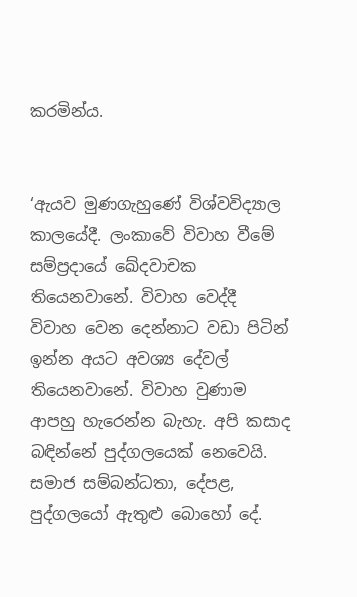කරමින්ය.


‘ඇයව මුණගැහුණේ විශ්වවිද්‍යාල කාලයේදී. ලංකාවේ විවාහ වීමේ සම්ප්‍රදායේ ඛේදවාචක තියෙනවානේ. විවාහ වෙද්දී විවාහ වෙන දෙන්නාට වඩා පිටින් ඉන්න අයට අවශ්‍ය දේවල් තියෙනවානේ. විවාහ වුණාම ආපහු හැරෙන්න බැහැ. අපි කසාද බඳින්නේ පුද්ගලයෙක් නෙවෙයි. සමාජ සම්බන්ධතා, දේපළ, පුද්ගලයෝ ඇතුළු බොහෝ දේ.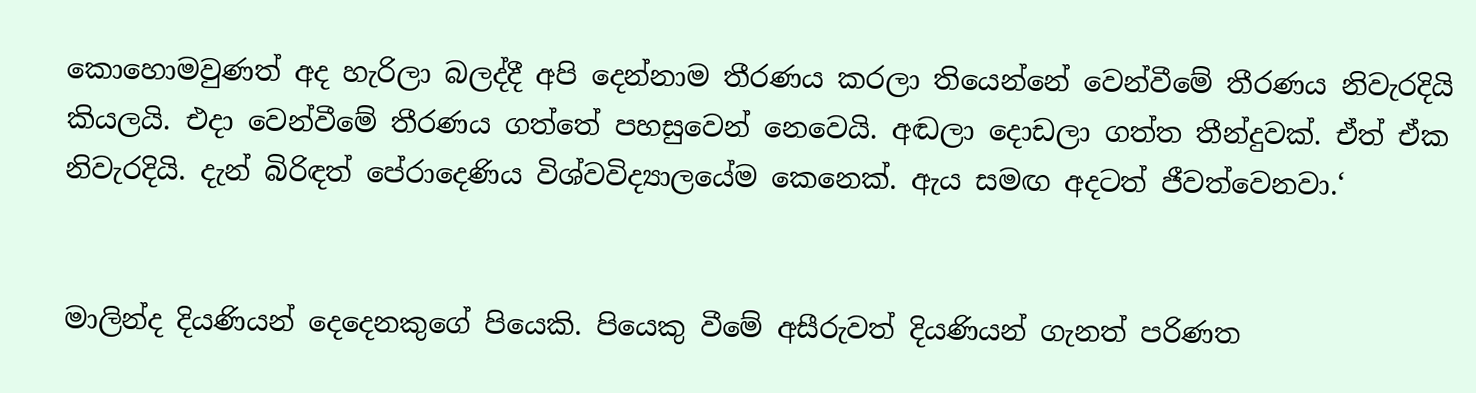කොහොමවුණත් අද හැරිලා බලද්දී අපි දෙන්නාම තීරණය කරලා තියෙන්නේ වෙන්වීමේ තීරණය නිවැරදියි කියලයි. එදා වෙන්වීමේ තීරණය ගත්තේ පහසුවෙන් නෙවෙයි. අඬලා දොඩලා ගත්ත තීන්දුවක්. ඒත් ඒක නිවැරදියි. දැන් බිරිඳත් පේරාදෙණිය විශ්වවිද්‍යාලයේම කෙනෙක්. ඇය සමඟ අදටත් ජීවත්වෙනවා.‘


මාලින්ද දියණියන් දෙදෙනකුගේ පියෙකි. පියෙකු වීමේ අසීරුවත් දියණියන් ගැනත් පරිණත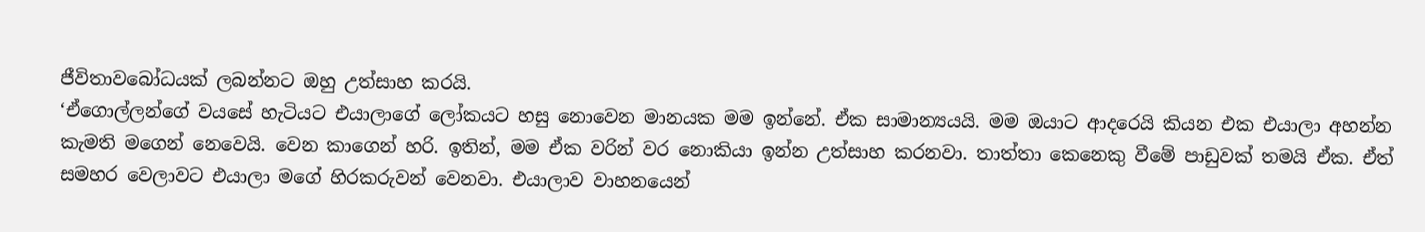ජීවිතාවබෝධයක් ලබන්නට ඔහු උත්සාහ කරයි.
‘ඒගොල්ලන්ගේ වයසේ හැටියට එයාලාගේ ලෝකයට හසු නොවෙන මානයක මම ඉන්නේ. ඒක සාමාන්‍යයයි. මම ඔයාට ආදරෙයි කියන එක එයාලා අහන්න කැමති මගෙන් නෙවෙයි. වෙන කාගෙන් හරි. ඉතින්, මම ඒක වරින් වර නොකියා ඉන්න උත්සාහ කරනවා. තාත්තා කෙනෙකු වීමේ පාඩුවක් තමයි ඒක. ඒත් සමහර වෙලාවට එයාලා මගේ හිරකරුවන් වෙනවා. එයාලාව වාහනයෙන්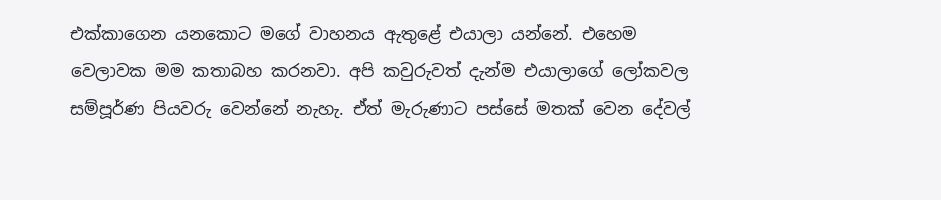එක්කාගෙන යනකොට මගේ වාහනය ඇතුළේ එයාලා යන්නේ. එහෙම වෙලාවක මම කතාබහ කරනවා. අපි කවුරුවත් දැන්ම එයාලාගේ ලෝකවල සම්පූර්ණ පියවරු වෙන්නේ නැහැ. ඒත් මැරුණාට පස්සේ මතක් වෙන දේවල්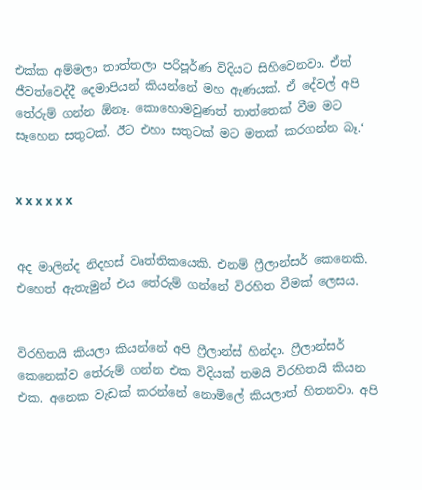එක්ක අම්මලා තාත්තලා පරිපූර්ණ විදියට සිහිවෙනවා. ඒත් ජීවත්වෙද්දී දෙමාපියන් කියන්නේ මහ ඇණයක්. ඒ දේවල් අපි තේරුම් ගන්න ඕනෑ. කොහොමවුණත් තාත්තෙක් වීම මට සෑහෙන සතුටක්. ඊට එහා සතුටක් මට මතක් කරගන්න බෑ.‘


x x x x x x


අද මාලින්ද නිදහස් වෘත්තිකයෙකි. එනම් ෆ්‍රීලාන්සර් කෙනෙකි. එහෙත් ඇතැමුන් එය තේරුම් ගන්නේ විරහිත වීමක් ලෙසය.


විරහිතයි කියලා කියන්නේ අපි ෆ්‍රීලාන්ස් හින්දා. ෆ්‍රීලාන්සර් කෙනෙක්ව තේරුම් ගන්න එක විදියක් තමයි විරහිතයි කියන එක. අනෙක වැඩක් කරන්නේ නොමිලේ කියලාත් හිතනවා. අපි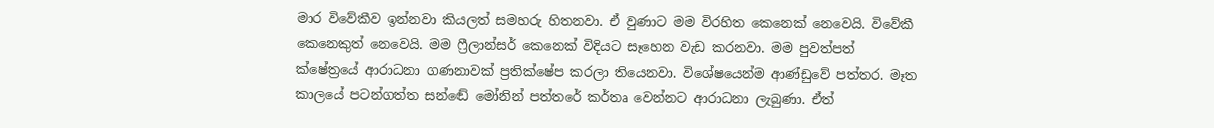මාර විවේකීව ඉන්නවා කියලත් සමහරු හිතනවා. ඒ වුණාට මම විරහිත කෙනෙක් නෙවෙයි. විවේකී කෙනෙකුත් නෙවෙයි. මම ෆ්‍රීලාන්සර් කෙනෙක් විදියට සෑහෙන වැඩ කරනවා. මම පුවත්පත් ක්ෂේත්‍රයේ ආරාධනා ගණනාවක් ප්‍රතික්ෂේප කරලා තියෙනවා. විශේෂයෙන්ම ආණ්ඩුවේ පත්තර. මෑත කාලයේ පටන්ගත්ත සන්ඬේ මෝනින් පත්තරේ කර්තෘ වෙන්නට ආරාධනා ලැබුණා. ඒත්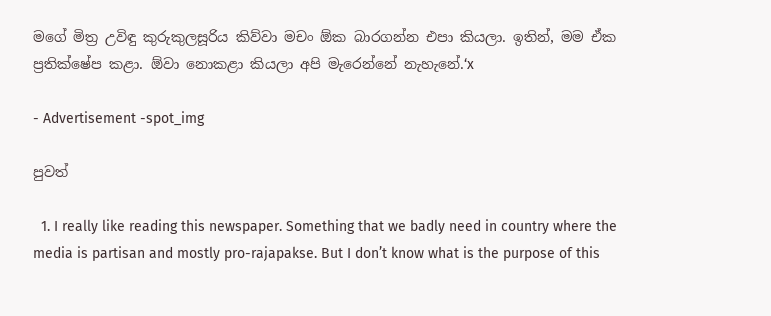මගේ මිත්‍ර උවිඳු කුරුකුලසූරිය කිව්වා මචං ඕක බාරගන්න එපා කියලා. ඉතින්, මම ඒක ප්‍රතික්ෂේප කළා. ඕවා නොකළා කියලා අපි මැරෙන්නේ නැහැනේ.‘x

- Advertisement -spot_img

පුවත්

  1. I really like reading this newspaper. Something that we badly need in country where the media is partisan and mostly pro-rajapakse. But I don’t know what is the purpose of this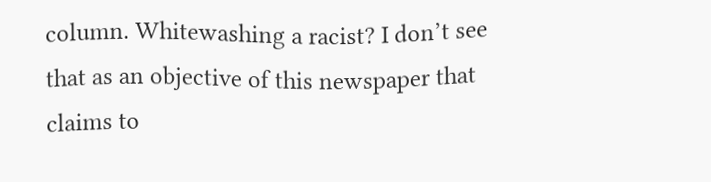column. Whitewashing a racist? I don’t see that as an objective of this newspaper that claims to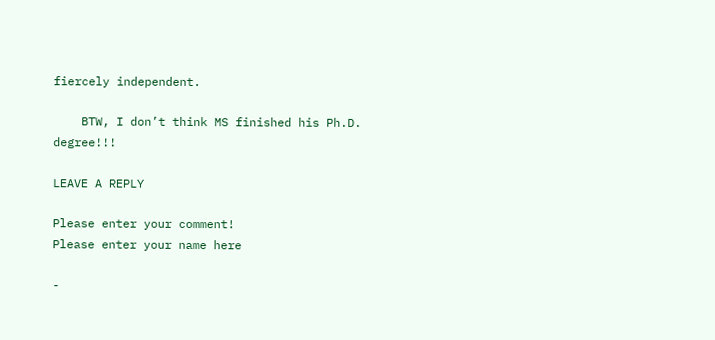fiercely independent.

    BTW, I don’t think MS finished his Ph.D. degree!!!

LEAVE A REPLY

Please enter your comment!
Please enter your name here

-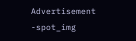Advertisement -spot_img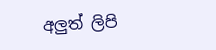අලුත් ලිපි